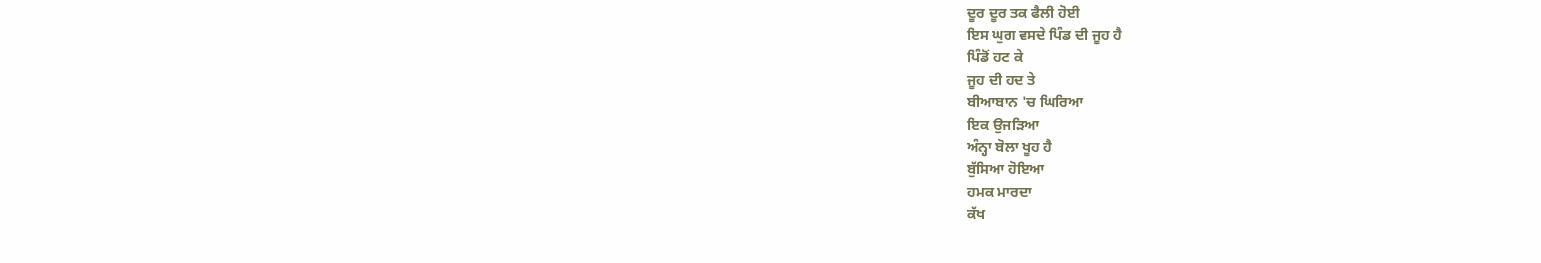ਦੂਰ ਦੂਰ ਤਕ ਫੈਲੀ ਹੋਈ
ਇਸ ਘੁਗ ਵਸਦੇ ਪਿੰਡ ਦੀ ਜੂਹ ਹੈ
ਪਿੰਡੋਂ ਹਟ ਕੇ
ਜੂਹ ਦੀ ਹਦ ਤੇ
ਬੀਆਬਾਨ 'ਚ ਘਿਰਿਆ
ਇਕ ਉਜੜਿਆ
ਅੰਨ੍ਹਾ ਬੋਲਾ ਖੂਹ ਹੈ
ਬੁੱਸਿਆ ਹੋਇਆ
ਹਮਕ ਮਾਰਦਾ
ਕੱਖ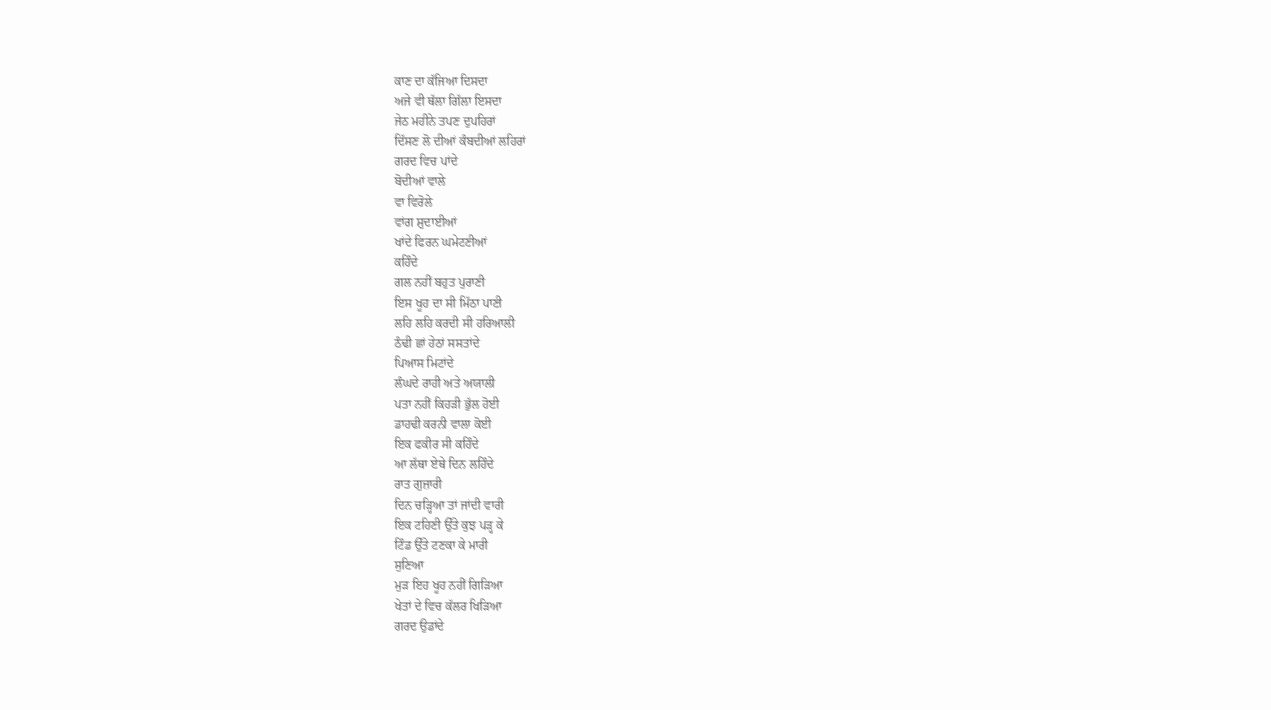ਕਾਣ ਦਾ ਕੱਜਿਆ ਦਿਸਦਾ
ਅਜੇ ਵੀ ਥੱਲਾ ਗਿੱਲਾ ਇਸਦਾ
ਜੇਠ ਮਹੀਨੇ ਤਪਣ ਦੁਪਹਿਰਾਂ
ਦਿੱਸਣ ਲੋ ਦੀਆਂ ਕੰਬਦੀਆਂ ਲਹਿਰਾਂ
ਗਰਦ ਵਿਚ ਪਾਂਦੇ
ਬੋਦੀਆਂ ਵਾਲੇ
ਵਾ ਵਿਰੋਲੇ
ਵਾਂਗ ਸ਼ੁਦਾਈਆਂ
ਖਾਂਦੇ ਫਿਰਨ ਘਮੇਟਣੀਆਂ
ਕਹਿੰਦੇ
ਗਲ ਨਹੀਂ ਬਹੁਤ ਪੁਰਾਣੀ
ਇਸ ਖੂਹ ਦਾ ਸੀ ਮਿੱਠਾ ਪਾਣੀ
ਲਹਿ ਲਹਿ ਕਰਦੀ ਸੀ ਹਰਿਆਲੀ
ਠੰਢੀ ਛਾਂ ਹੇਠਾਂ ਸਸਤਾਂਦੇ
ਪਿਆਸ ਮਿਟਾਂਦੇ
ਲੰਘਦੇ ਰਾਹੀ ਅਤੇ ਅਯਾਲੀ
ਪਤਾ ਨਹੀਂ ਕਿਹੜੀ ਭੁੱਲ ਹੋਈ
ਡਾਹਢੀ ਕਰਨੀ ਵਾਲਾ ਕੋਈ
ਇਕ ਫਕੀਰ ਸੀ ਕਹਿੰਦੇ
ਆ ਲੱਥਾ ਏਥੇ ਦਿਨ ਲਹਿੰਦੇ
ਰਾਤ ਗੁਜ਼ਾਰੀ
ਦਿਨ ਚੜ੍ਹਿਆ ਤਾਂ ਜਾਂਦੀ ਵਾਰੀ
ਇਕ ਟਹਿਣੀ ਉੱਤੇ ਕੁਝ ਪੜ੍ਹ ਕੇ
ਟਿੰਡ ਉੱਤੇ ਟਣਕਾ ਕੇ ਮਾਰੀ
ਸੁਣਿਆ
ਮੁੜ ਇਹ ਖੂਹ ਨਹੀਂ ਗਿੜਿਆ
ਖੇਤਾਂ ਦੇ ਵਿਚ ਕੱਲਰ ਖਿੜਿਆ
ਗਰਦ ਉਡਾਂਦੇ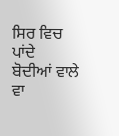ਸਿਰ ਵਿਚ ਪਾਂਦੇ
ਬੋਦੀਆਂ ਵਾਲੇ
ਵਾ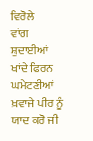ਵਿਰੋਲੇ
ਵਾਂਗ ਸ਼ੁਦਾਈਆਂ
ਖਾਂਦੇ ਫਿਰਨ ਘਮੇਟਣੀਆਂ
ਖ਼ਵਾਜੇ ਪੀਰ ਨੂੰ ਯਾਦ ਕਰੋ ਜੀ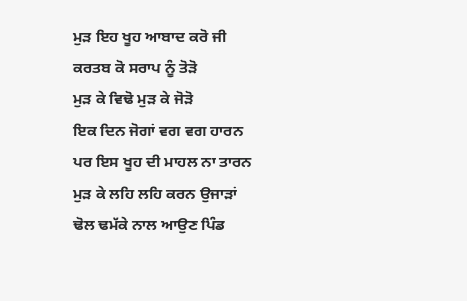ਮੁੜ ਇਹ ਖੂਹ ਆਬਾਦ ਕਰੋ ਜੀ
ਕਰਤਬ ਕੋ ਸਰਾਪ ਨੂੰ ਤੋੜੋ
ਮੁੜ ਕੇ ਵਿਢੋ ਮੁੜ ਕੇ ਜੋੜੋ
ਇਕ ਦਿਨ ਜੋਗਾਂ ਵਗ ਵਗ ਹਾਰਨ
ਪਰ ਇਸ ਖੂਹ ਦੀ ਮਾਹਲ ਨਾ ਤਾਰਨ
ਮੁੜ ਕੇ ਲਹਿ ਲਹਿ ਕਰਨ ਉਜਾੜਾਂ
ਢੋਲ ਢਮੱਕੇ ਨਾਲ ਆਉਣ ਪਿੰਡ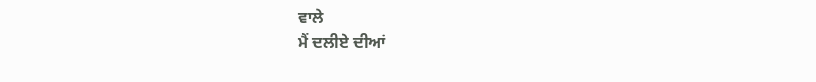ਵਾਲੇ
ਮੈਂ ਦਲੀਏ ਦੀਆਂ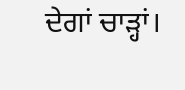ਦੇਗਾਂ ਚਾੜ੍ਹਾਂ।